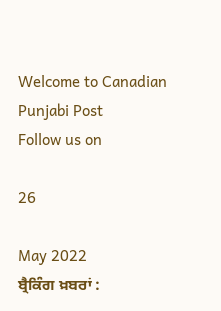Welcome to Canadian Punjabi Post
Follow us on

26

May 2022
ਬ੍ਰੈਕਿੰਗ ਖ਼ਬਰਾਂ :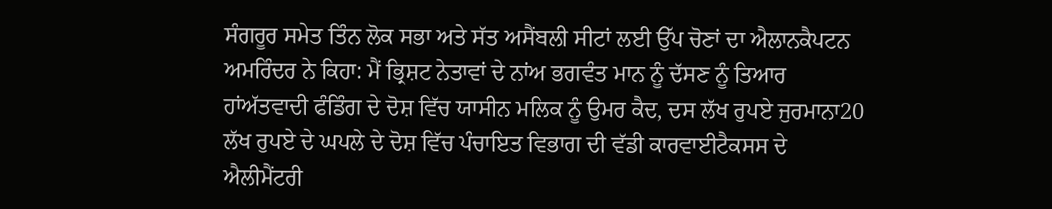ਸੰਗਰੂਰ ਸਮੇਤ ਤਿੰਨ ਲੋਕ ਸਭਾ ਅਤੇ ਸੱਤ ਅਸੈਂਬਲੀ ਸੀਟਾਂ ਲਈ ਉੱਪ ਚੋਣਾਂ ਦਾ ਐਲਾਨਕੈਪਟਨ ਅਮਰਿੰਦਰ ਨੇ ਕਿਹਾ: ਮੈਂ ਭ੍ਰਿਸ਼ਟ ਨੇਤਾਵਾਂ ਦੇ ਨਾਂਅ ਭਗਵੰਤ ਮਾਨ ਨੂੰ ਦੱਸਣ ਨੂੰ ਤਿਆਰ ਹਾਂਅੱਤਵਾਦੀ ਫੰਡਿੰਗ ਦੇ ਦੋਸ਼ ਵਿੱਚ ਯਾਸੀਨ ਮਲਿਕ ਨੂੰ ਉਮਰ ਕੈਦ, ਦਸ ਲੱਖ ਰੁਪਏ ਜੁਰਮਾਨਾ20 ਲੱਖ ਰੁਪਏ ਦੇ ਘਪਲੇ ਦੇ ਦੋਸ਼ ਵਿੱਚ ਪੰਚਾਇਤ ਵਿਭਾਗ ਦੀ ਵੱਡੀ ਕਾਰਵਾਈਟੈਕਸਸ ਦੇ ਐਲੀਮੈਂਟਰੀ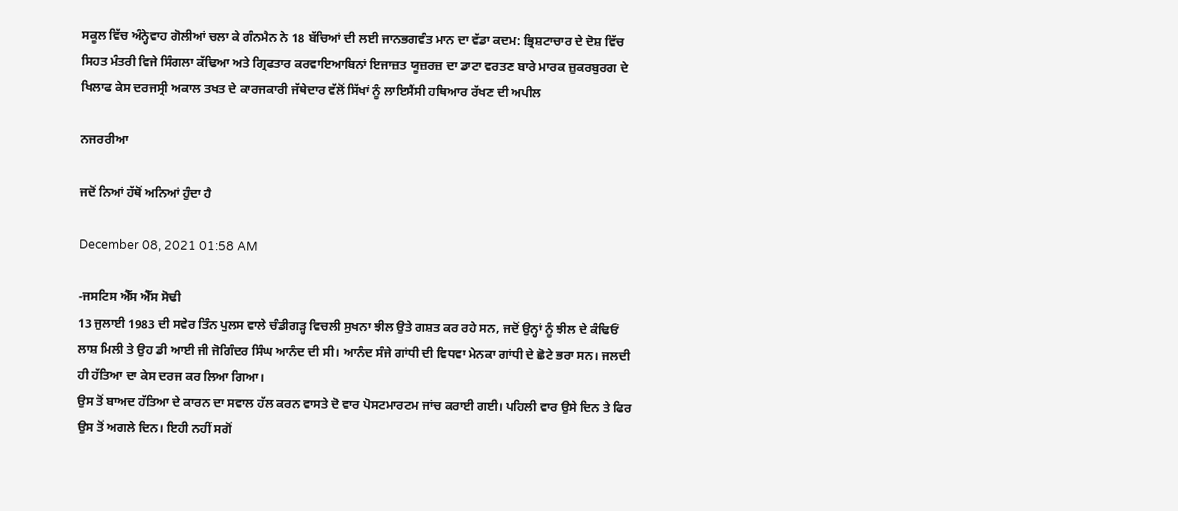ਸਕੂਲ ਵਿੱਚ ਅੰਨ੍ਹੇਵਾਹ ਗੋਲੀਆਂ ਚਲਾ ਕੇ ਗੰਨਮੈਨ ਨੇ 18 ਬੱਚਿਆਂ ਦੀ ਲਈ ਜਾਨਭਗਵੰਤ ਮਾਨ ਦਾ ਵੱਡਾ ਕਦਮ: ਭ੍ਰਿਸ਼ਟਾਚਾਰ ਦੇ ਦੋਸ਼ ਵਿੱਚ ਸਿਹਤ ਮੰਤਰੀ ਵਿਜੇ ਸਿੰਗਲਾ ਕੱਢਿਆ ਅਤੇ ਗ੍ਰਿਫਤਾਰ ਕਰਵਾਇਆਬਿਨਾਂ ਇਜਾਜ਼ਤ ਯੂਜ਼ਰਜ਼ ਦਾ ਡਾਟਾ ਵਰਤਣ ਬਾਰੇ ਮਾਰਕ ਜ਼ੁਕਰਬੁਰਗ ਦੇ ਖਿਲਾਫ ਕੇਸ ਦਰਜਸ੍ਰੀ ਅਕਾਲ ਤਖਤ ਦੇ ਕਾਰਜਕਾਰੀ ਜੱਥੇਦਾਰ ਵੱਲੋਂ ਸਿੱਖਾਂ ਨੂੰ ਲਾਇਸੈਂਸੀ ਹਥਿਆਰ ਰੱਖਣ ਦੀ ਅਪੀਲ

ਨਜਰਰੀਆ

ਜਦੋਂ ਨਿਆਂ ਹੱਥੋਂ ਅਨਿਆਂ ਹੁੰਦਾ ਹੈ

December 08, 2021 01:58 AM

-ਜਸਟਿਸ ਐੱਸ ਐੱਸ ਸੋਢੀ
13 ਜੁਲਾਈ 1983 ਦੀ ਸਵੇਰ ਤਿੰਨ ਪੁਲਸ ਵਾਲੇ ਚੰਡੀਗੜ੍ਹ ਵਿਚਲੀ ਸੁਖਨਾ ਝੀਲ ਉਤੇ ਗਸ਼ਤ ਕਰ ਰਹੇ ਸਨ, ਜਦੋਂ ਉਨ੍ਹਾਂ ਨੂੰ ਝੀਲ ਦੇ ਕੰਢਿਓਂ ਲਾਸ਼ ਮਿਲੀ ਤੇ ਉਹ ਡੀ ਆਈ ਜੀ ਜੋਗਿੰਦਰ ਸਿੰਘ ਆਨੰਦ ਦੀ ਸੀ। ਆਨੰਦ ਸੰਜੇ ਗਾਂਧੀ ਦੀ ਵਿਧਵਾ ਮੇਨਕਾ ਗਾਂਧੀ ਦੇ ਛੋਟੇ ਭਰਾ ਸਨ। ਜਲਦੀ ਹੀ ਹੱਤਿਆ ਦਾ ਕੇਸ ਦਰਜ ਕਰ ਲਿਆ ਗਿਆ।
ਉਸ ਤੋਂ ਬਾਅਦ ਹੱਤਿਆ ਦੇ ਕਾਰਨ ਦਾ ਸਵਾਲ ਹੱਲ ਕਰਨ ਵਾਸਤੇ ਦੋ ਵਾਰ ਪੋਸਟਮਾਰਟਮ ਜਾਂਚ ਕਰਾਈ ਗਈ। ਪਹਿਲੀ ਵਾਰ ਉਸੇ ਦਿਨ ਤੇ ਫਿਰ ਉਸ ਤੋਂ ਅਗਲੇ ਦਿਨ। ਇਹੀ ਨਹੀਂ ਸਗੋਂ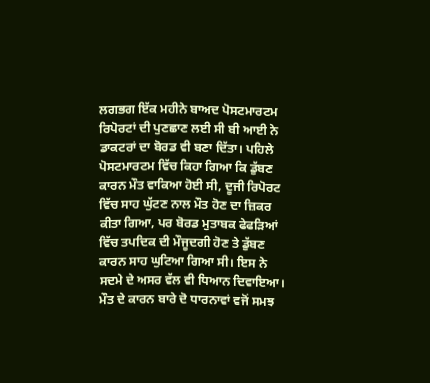ਲਗਭਗ ਇੱਕ ਮਹੀਨੇ ਬਾਅਦ ਪੋਸਟਮਾਰਟਮ ਰਿਪੋਰਟਾਂ ਦੀ ਪੁਣਛਾਣ ਲਈ ਸੀ ਬੀ ਆਈ ਨੇ ਡਾਕਟਰਾਂ ਦਾ ਬੋਰਡ ਵੀ ਬਣਾ ਦਿੱਤਾ। ਪਹਿਲੇ ਪੋਸਟਮਾਰਟਮ ਵਿੱਚ ਕਿਹਾ ਗਿਆ ਕਿ ਡੁੱਬਣ ਕਾਰਨ ਮੌਤ ਵਾਕਿਆ ਹੋਈ ਸੀ, ਦੂਜੀ ਰਿਪੋਰਟ ਵਿੱਚ ਸਾਹ ਘੁੱਟਣ ਨਾਲ ਮੌਤ ਹੋਣ ਦਾ ਜ਼ਿਕਰ ਕੀਤਾ ਗਿਆ, ਪਰ ਬੋਰਡ ਮੁਤਾਬਕ ਫੇਫੜਿਆਂ ਵਿੱਚ ਤਪਦਿਕ ਦੀ ਮੌਜੂਦਗੀ ਹੋਣ ਤੇ ਡੁੱਬਣ ਕਾਰਨ ਸਾਹ ਘੁਟਿਆ ਗਿਆ ਸੀ। ਇਸ ਨੇ ਸਦਮੇ ਦੇ ਅਸਰ ਵੱਲ ਵੀ ਧਿਆਨ ਦਿਵਾਇਆ। ਮੌਤ ਦੇ ਕਾਰਨ ਬਾਰੇ ਦੋ ਧਾਰਨਾਵਾਂ ਵਜੋਂ ਸਮਝ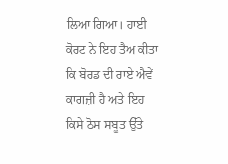ਲਿਆ ਗਿਆ। ਹਾਈ ਕੋਰਟ ਨੇ ਇਹ ਤੈਅ ਕੀਤਾ ਕਿ ਬੋਰਡ ਦੀ ਰਾਏ ਐਵੇਂ ਕਾਗਜ਼ੀ ਹੈ ਅਤੇ ਇਹ ਕਿਸੇ ਠੋਸ ਸਬੂਤ ਉੱਤੇ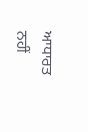ਆਧਾਰਤ ਨਹੀਂ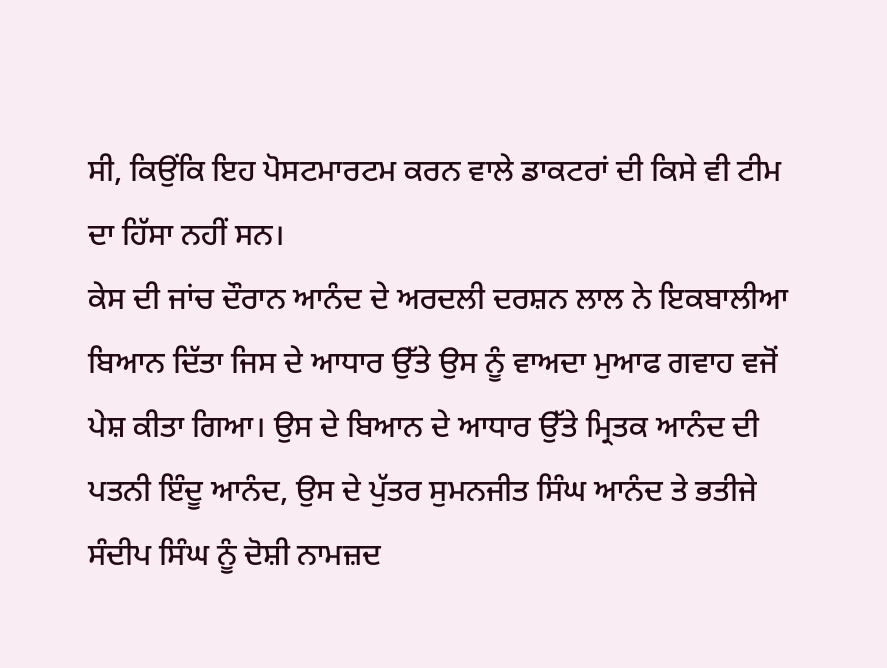ਸੀ, ਕਿਉਂਕਿ ਇਹ ਪੋਸਟਮਾਰਟਮ ਕਰਨ ਵਾਲੇ ਡਾਕਟਰਾਂ ਦੀ ਕਿਸੇ ਵੀ ਟੀਮ ਦਾ ਹਿੱਸਾ ਨਹੀਂ ਸਨ।
ਕੇਸ ਦੀ ਜਾਂਚ ਦੌਰਾਨ ਆਨੰਦ ਦੇ ਅਰਦਲੀ ਦਰਸ਼ਨ ਲਾਲ ਨੇ ਇਕਬਾਲੀਆ ਬਿਆਨ ਦਿੱਤਾ ਜਿਸ ਦੇ ਆਧਾਰ ਉੱਤੇ ਉਸ ਨੂੰ ਵਾਅਦਾ ਮੁਆਫ ਗਵਾਹ ਵਜੋਂ ਪੇਸ਼ ਕੀਤਾ ਗਿਆ। ਉਸ ਦੇ ਬਿਆਨ ਦੇ ਆਧਾਰ ਉੱਤੇ ਮ੍ਰਿਤਕ ਆਨੰਦ ਦੀ ਪਤਨੀ ਇੰਦੂ ਆਨੰਦ, ਉਸ ਦੇ ਪੁੱਤਰ ਸੁਮਨਜੀਤ ਸਿੰਘ ਆਨੰਦ ਤੇ ਭਤੀਜੇ ਸੰਦੀਪ ਸਿੰਘ ਨੂੰ ਦੋਸ਼ੀ ਨਾਮਜ਼ਦ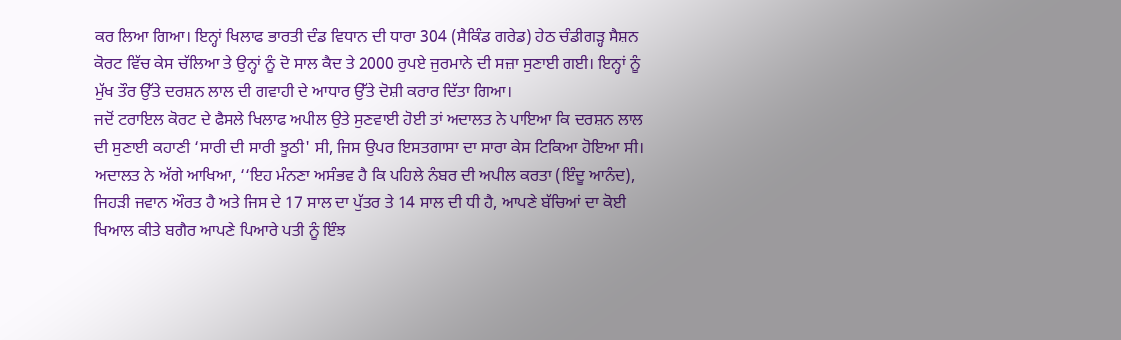ਕਰ ਲਿਆ ਗਿਆ। ਇਨ੍ਹਾਂ ਖਿਲਾਫ ਭਾਰਤੀ ਦੰਡ ਵਿਧਾਨ ਦੀ ਧਾਰਾ 304 (ਸੈਕਿੰਡ ਗਰੇਡ) ਹੇਠ ਚੰਡੀਗੜ੍ਹ ਸੈਸ਼ਨ ਕੋਰਟ ਵਿੱਚ ਕੇਸ ਚੱਲਿਆ ਤੇ ਉਨ੍ਹਾਂ ਨੂੰ ਦੋ ਸਾਲ ਕੈਦ ਤੇ 2000 ਰੁਪਏ ਜੁਰਮਾਨੇ ਦੀ ਸਜ਼ਾ ਸੁਣਾਈ ਗਈ। ਇਨ੍ਹਾਂ ਨੂੰ ਮੁੱਖ ਤੌਰ ਉੱਤੇ ਦਰਸ਼ਨ ਲਾਲ ਦੀ ਗਵਾਹੀ ਦੇ ਆਧਾਰ ਉੱਤੇ ਦੋਸ਼ੀ ਕਰਾਰ ਦਿੱਤਾ ਗਿਆ।
ਜਦੋਂ ਟਰਾਇਲ ਕੋਰਟ ਦੇ ਫੈਸਲੇ ਖਿਲਾਫ ਅਪੀਲ ਉਤੇ ਸੁਣਵਾਈ ਹੋਈ ਤਾਂ ਅਦਾਲਤ ਨੇ ਪਾਇਆ ਕਿ ਦਰਸ਼ਨ ਲਾਲ ਦੀ ਸੁਣਾਈ ਕਹਾਣੀ ‘ਸਾਰੀ ਦੀ ਸਾਰੀ ਝੂਠੀ' ਸੀ, ਜਿਸ ਉਪਰ ਇਸਤਗਾਸਾ ਦਾ ਸਾਰਾ ਕੇਸ ਟਿਕਿਆ ਹੋਇਆ ਸੀ। ਅਦਾਲਤ ਨੇ ਅੱਗੇ ਆਖਿਆ, ‘‘ਇਹ ਮੰਨਣਾ ਅਸੰਭਵ ਹੈ ਕਿ ਪਹਿਲੇ ਨੰਬਰ ਦੀ ਅਪੀਲ ਕਰਤਾ (ਇੰਦੂ ਆਨੰਦ), ਜਿਹੜੀ ਜਵਾਨ ਔਰਤ ਹੈ ਅਤੇ ਜਿਸ ਦੇ 17 ਸਾਲ ਦਾ ਪੁੱਤਰ ਤੇ 14 ਸਾਲ ਦੀ ਧੀ ਹੈ, ਆਪਣੇ ਬੱਚਿਆਂ ਦਾ ਕੋਈ ਖਿਆਲ ਕੀਤੇ ਬਗੈਰ ਆਪਣੇ ਪਿਆਰੇ ਪਤੀ ਨੂੰ ਇੰਝ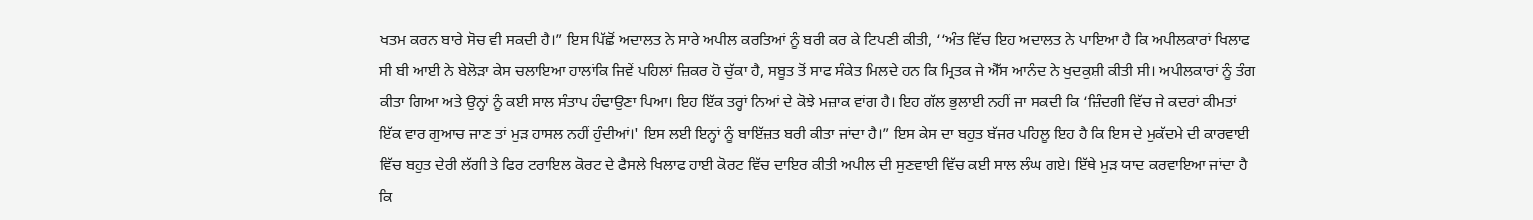ਖਤਮ ਕਰਨ ਬਾਰੇ ਸੋਚ ਵੀ ਸਕਦੀ ਹੈ।” ਇਸ ਪਿੱਛੋਂ ਅਦਾਲਤ ਨੇ ਸਾਰੇ ਅਪੀਲ ਕਰਤਿਆਂ ਨੂੰ ਬਰੀ ਕਰ ਕੇ ਟਿਪਣੀ ਕੀਤੀ, ‘‘ਅੰਤ ਵਿੱਚ ਇਹ ਅਦਾਲਤ ਨੇ ਪਾਇਆ ਹੈ ਕਿ ਅਪੀਲਕਾਰਾਂ ਖਿਲਾਫ ਸੀ ਬੀ ਆਈ ਨੇ ਬੇਲੋੜਾ ਕੇਸ ਚਲਾਇਆ ਹਾਲਾਂਕਿ ਜਿਵੇਂ ਪਹਿਲਾਂ ਜ਼ਿਕਰ ਹੋ ਚੁੱਕਾ ਹੈ, ਸਬੂਤ ਤੋਂ ਸਾਫ ਸੰਕੇਤ ਮਿਲਦੇ ਹਨ ਕਿ ਮ੍ਰਿਤਕ ਜੇ ਐੱਸ ਆਨੰਦ ਨੇ ਖੁਦਕੁਸ਼ੀ ਕੀਤੀ ਸੀ। ਅਪੀਲਕਾਰਾਂ ਨੂੰ ਤੰਗ ਕੀਤਾ ਗਿਆ ਅਤੇ ਉਨ੍ਹਾਂ ਨੂੰ ਕਈ ਸਾਲ ਸੰਤਾਪ ਹੰਢਾਉਣਾ ਪਿਆ। ਇਹ ਇੱਕ ਤਰ੍ਹਾਂ ਨਿਆਂ ਦੇ ਕੋਝੇ ਮਜ਼ਾਕ ਵਾਂਗ ਹੈ। ਇਹ ਗੱਲ ਭੁਲਾਈ ਨਹੀਂ ਜਾ ਸਕਦੀ ਕਿ ‘ਜ਼ਿੰਦਗੀ ਵਿੱਚ ਜੇ ਕਦਰਾਂ ਕੀਮਤਾਂ ਇੱਕ ਵਾਰ ਗੁਆਚ ਜਾਣ ਤਾਂ ਮੁੜ ਹਾਸਲ ਨਹੀਂ ਹੁੰਦੀਆਂ।' ਇਸ ਲਈ ਇਨ੍ਹਾਂ ਨੂੰ ਬਾਇੱਜ਼ਤ ਬਰੀ ਕੀਤਾ ਜਾਂਦਾ ਹੈ।” ਇਸ ਕੇਸ ਦਾ ਬਹੁਤ ਬੱਜਰ ਪਹਿਲੂ ਇਹ ਹੈ ਕਿ ਇਸ ਦੇ ਮੁਕੱਦਮੇ ਦੀ ਕਾਰਵਾਈ ਵਿੱਚ ਬਹੁਤ ਦੇਰੀ ਲੱਗੀ ਤੇ ਫਿਰ ਟਰਾਇਲ ਕੋਰਟ ਦੇ ਫੈਸਲੇ ਖਿਲਾਫ ਹਾਈ ਕੋਰਟ ਵਿੱਚ ਦਾਇਰ ਕੀਤੀ ਅਪੀਲ ਦੀ ਸੁਣਵਾਈ ਵਿੱਚ ਕਈ ਸਾਲ ਲੰਘ ਗਏ। ਇੱਥੇ ਮੁੜ ਯਾਦ ਕਰਵਾਇਆ ਜਾਂਦਾ ਹੈ ਕਿ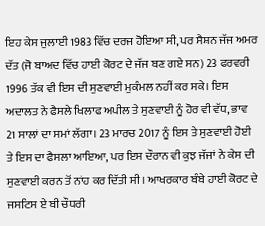ਇਹ ਕੇਸ ਜੁਲਾਈ 1983 ਵਿੱਚ ਦਰਜ ਹੋਇਆ ਸੀ, ਪਰ ਸੈਸ਼ਨ ਜੱਜ ਅਮਰ ਦੱਤ (ਜੋ ਬਾਅਦ ਵਿੱਚ ਹਾਈ ਕੋਰਟ ਦੇ ਜੱਜ ਬਣ ਗਏ ਸਨ) 23 ਫਰਵਰੀ 1996 ਤੱਕ ਵੀ ਇਸ ਦੀ ਸੁਣਵਾਈ ਮੁਕੰਮਲ ਨਹੀਂ ਕਰ ਸਕੇ। ਇਸ ਅਦਾਲਤ ਨੇ ਫੈਸਲੇ ਖਿਲਾਫ ਅਪੀਲ ਤੇ ਸੁਣਵਾਈ ਨੂੰ ਹੋਰ ਵੀ ਵੱਧ, ਭਾਵ 21 ਸਾਲਾਂ ਦਾ ਸਮਾਂ ਲੱਗਾ। 23 ਮਾਰਚ 2017 ਨੂੰ ਇਸ ਤੇ ਸੁਣਵਾਈ ਹੋਈ ਤੇ ਇਸ ਦਾ ਫੈਸਲਾ ਆਇਆ, ਪਰ ਇਸ ਦੌਰਾਨ ਵੀ ਕੁਝ ਜੱਜਾਂ ਨੇ ਕੇਸ ਦੀ ਸੁਣਵਾਈ ਕਰਨ ਤੋਂ ਨਾਂਹ ਕਰ ਦਿੱਤੀ ਸੀ। ਆਖਰਕਾਰ ਬੰਬੇ ਹਾਈ ਕੋਰਟ ਦੇ ਜਸਟਿਸ ਏ ਬੀ ਚੌਧਰੀ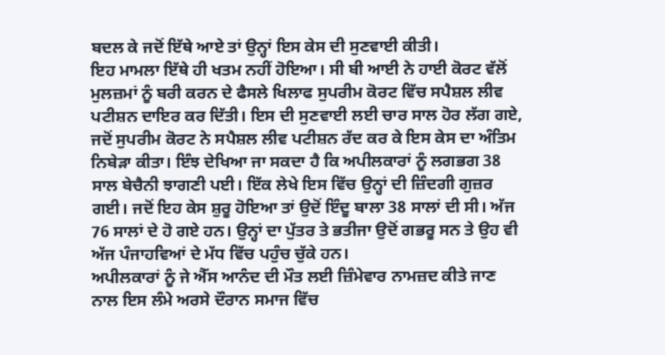ਬਦਲ ਕੇ ਜਦੋਂ ਇੱਥੇ ਆਏ ਤਾਂ ਉਨ੍ਹਾਂ ਇਸ ਕੇਸ ਦੀ ਸੁਣਵਾਈ ਕੀਤੀ।
ਇਹ ਮਾਮਲਾ ਇੱਥੇ ਹੀ ਖਤਮ ਨਹੀਂ ਹੋਇਆ। ਸੀ ਬੀ ਆਈ ਨੇ ਹਾਈ ਕੋਰਟ ਵੱਲੋਂ ਮੁਲਜ਼ਮਾਂ ਨੂੰ ਬਰੀ ਕਰਨ ਦੇ ਫੈਸਲੇ ਖਿਲਾਫ ਸੁਪਰੀਮ ਕੋਰਟ ਵਿੱਚ ਸਪੈਸ਼ਲ ਲੀਵ ਪਟੀਸ਼ਨ ਦਾਇਰ ਕਰ ਦਿੱਤੀ। ਇਸ ਦੀ ਸੁਣਵਾਈ ਲਈ ਚਾਰ ਸਾਲ ਹੋਰ ਲੱਗ ਗਏ, ਜਦੋਂ ਸੁਪਰੀਮ ਕੋਰਟ ਨੇ ਸਪੈਸ਼ਲ ਲੀਵ ਪਟੀਸ਼ਨ ਰੱਦ ਕਰ ਕੇ ਇਸ ਕੇਸ ਦਾ ਅੰਤਿਮ ਨਿਬੇੜਾ ਕੀਤਾ। ਇੰਝ ਦੇਖਿਆ ਜਾ ਸਕਦਾ ਹੈ ਕਿ ਅਪੀਲਕਾਰਾਂ ਨੂੰ ਲਗਭਗ 38 ਸਾਲ ਬੇਚੈਨੀ ਝਾਗਣੀ ਪਈ। ਇੱਕ ਲੇਖੇ ਇਸ ਵਿੱਚ ਉਨ੍ਹਾਂ ਦੀ ਜ਼ਿੰਦਗੀ ਗੁਜ਼ਰ ਗਈ। ਜਦੋਂ ਇਹ ਕੇਸ ਸ਼ੁਰੂ ਹੋਇਆ ਤਾਂ ਉਦੋਂ ਇੰਦੂ ਬਾਲਾ 38 ਸਾਲਾਂ ਦੀ ਸੀ। ਅੱਜ 76 ਸਾਲਾਂ ਦੇ ਹੋ ਗਏ ਹਨ। ਉਨ੍ਹਾਂ ਦਾ ਪੁੱਤਰ ਤੇ ਭਤੀਜਾ ਉਦੋਂ ਗਭਰੂ ਸਨ ਤੇ ਉਹ ਵੀ ਅੱਜ ਪੰਜਾਹਵਿਆਂ ਦੇ ਮੱਧ ਵਿੱਚ ਪਹੁੰਚ ਚੁੱਕੇ ਹਨ।
ਅਪੀਲਕਾਰਾਂ ਨੂੰ ਜੇ ਐੱਸ ਆਨੰਦ ਦੀ ਮੌਤ ਲਈ ਜ਼ਿੰਮੇਵਾਰ ਨਾਮਜ਼ਦ ਕੀਤੇ ਜਾਣ ਨਾਲ ਇਸ ਲੰਮੇ ਅਰਸੇ ਦੌਰਾਨ ਸਮਾਜ ਵਿੱਚ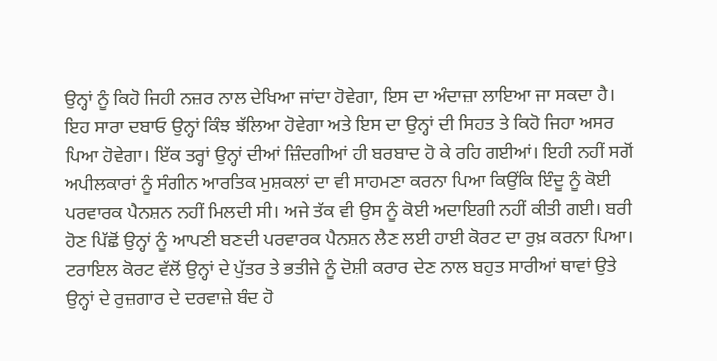ਉਨ੍ਹਾਂ ਨੂੰ ਕਿਹੋ ਜਿਹੀ ਨਜ਼ਰ ਨਾਲ ਦੇਖਿਆ ਜਾਂਦਾ ਹੋਵੇਗਾ, ਇਸ ਦਾ ਅੰਦਾਜ਼ਾ ਲਾਇਆ ਜਾ ਸਕਦਾ ਹੈ। ਇਹ ਸਾਰਾ ਦਬਾਓ ਉਨ੍ਹਾਂ ਕਿੰਝ ਝੱਲਿਆ ਹੋਵੇਗਾ ਅਤੇ ਇਸ ਦਾ ਉਨ੍ਹਾਂ ਦੀ ਸਿਹਤ ਤੇ ਕਿਹੋ ਜਿਹਾ ਅਸਰ ਪਿਆ ਹੋਵੇਗਾ। ਇੱਕ ਤਰ੍ਹਾਂ ਉਨ੍ਹਾਂ ਦੀਆਂ ਜ਼ਿੰਦਗੀਆਂ ਹੀ ਬਰਬਾਦ ਹੋ ਕੇ ਰਹਿ ਗਈਆਂ। ਇਹੀ ਨਹੀਂ ਸਗੋਂ ਅਪੀਲਕਾਰਾਂ ਨੂੰ ਸੰਗੀਨ ਆਰਤਿਕ ਮੁਸ਼ਕਲਾਂ ਦਾ ਵੀ ਸਾਹਮਣਾ ਕਰਨਾ ਪਿਆ ਕਿਉਂਕਿ ਇੰਦੂ ਨੂੰ ਕੋਈ ਪਰਵਾਰਕ ਪੈਨਸ਼ਨ ਨਹੀਂ ਮਿਲਦੀ ਸੀ। ਅਜੇ ਤੱਕ ਵੀ ਉਸ ਨੂੰ ਕੋਈ ਅਦਾਇਗੀ ਨਹੀਂ ਕੀਤੀ ਗਈ। ਬਰੀ ਹੋਣ ਪਿੱਛੋਂ ਉਨ੍ਹਾਂ ਨੂੰ ਆਪਣੀ ਬਣਦੀ ਪਰਵਾਰਕ ਪੈਨਸ਼ਨ ਲੈਣ ਲਈ ਹਾਈ ਕੋਰਟ ਦਾ ਰੁਖ਼ ਕਰਨਾ ਪਿਆ। ਟਰਾਇਲ ਕੋਰਟ ਵੱਲੋਂ ਉਨ੍ਹਾਂ ਦੇ ਪੁੱਤਰ ਤੇ ਭਤੀਜੇ ਨੂੰ ਦੋਸ਼ੀ ਕਰਾਰ ਦੇਣ ਨਾਲ ਬਹੁਤ ਸਾਰੀਆਂ ਥਾਵਾਂ ਉਤੇ ਉਨ੍ਹਾਂ ਦੇ ਰੁਜ਼ਗਾਰ ਦੇ ਦਰਵਾਜ਼ੇ ਬੰਦ ਹੋ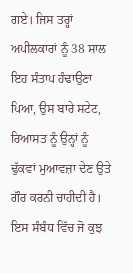ਗਏ। ਜਿਸ ਤਰ੍ਹਾਂ ਅਪੀਲਕਾਰਾਂ ਨੂੰ 38 ਸਾਲ ਇਹ ਸੰਤਾਪ ਹੰਢਾਉਣਾ ਪਿਆ, ਉਸ ਬਾਰੇ ਸਟੇਟ, ਰਿਆਸਤ ਨੂੰ ਉਨ੍ਹਾਂ ਨੂੰ ਢੁੱਕਵਾਂ ਮੁਆਵਜ਼ਾ ਦੇਣ ਉਤੇ ਗੌਰ ਕਰਨੀ ਚਾਹੀਦੀ ਹੈ।
ਇਸ ਸੰਬੰਧ ਵਿੱਚ ਜੋ ਕੁਝ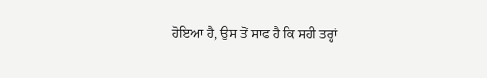ਹੋਇਆ ਹੈ, ਉਸ ਤੋਂ ਸਾਫ ਹੈ ਕਿ ਸਹੀ ਤਰ੍ਹਾਂ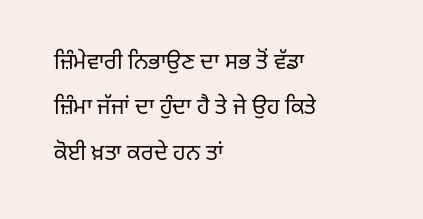ਜ਼ਿੰਮੇਵਾਰੀ ਨਿਭਾਉਣ ਦਾ ਸਭ ਤੋਂ ਵੱਡਾ ਜ਼ਿੰਮਾ ਜੱਜਾਂ ਦਾ ਹੁੰਦਾ ਹੈ ਤੇ ਜੇ ਉਹ ਕਿਤੇ ਕੋਈ ਖ਼ਤਾ ਕਰਦੇ ਹਨ ਤਾਂ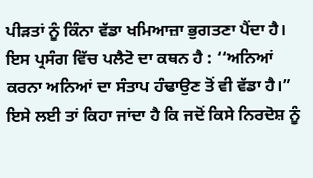ਪੀੜਤਾਂ ਨੂੰ ਕਿੰਨਾ ਵੱਡਾ ਖਮਿਆਜ਼ਾ ਭੁਗਤਣਾ ਪੈਂਦਾ ਹੈ। ਇਸ ਪ੍ਰਸੰਗ ਵਿੱਚ ਪਲੈਟੋ ਦਾ ਕਥਨ ਹੈ : ‘‘ਅਨਿਆਂ ਕਰਨਾ ਅਨਿਆਂ ਦਾ ਸੰਤਾਪ ਹੰਢਾਉਣ ਤੋਂ ਵੀ ਵੱਡਾ ਹੈ।” ਇਸੇ ਲਈ ਤਾਂ ਕਿਹਾ ਜਾਂਦਾ ਹੈ ਕਿ ਜਦੋਂ ਕਿਸੇ ਨਿਰਦੋਸ਼ ਨੂੰ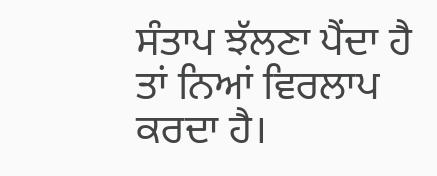ਸੰਤਾਪ ਝੱਲਣਾ ਪੈਂਦਾ ਹੈ ਤਾਂ ਨਿਆਂ ਵਿਰਲਾਪ ਕਰਦਾ ਹੈ।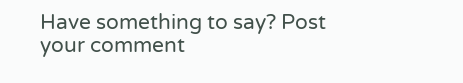Have something to say? Post your comment